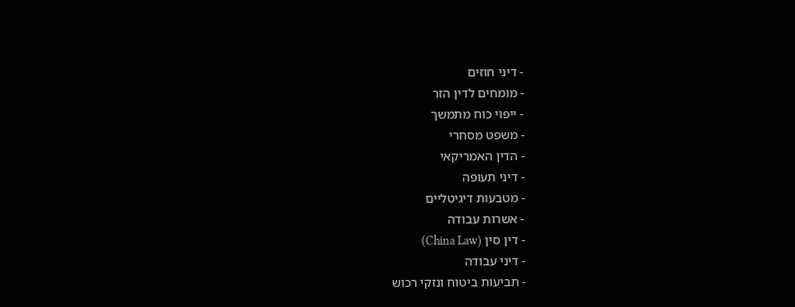- דיני חוזים
- מומחים לדין הזר
- ייפוי כוח מתמשך
- משפט מסחרי
- הדין האמריקאי
- דיני תעופה
- מטבעות דיגיטליים
- אשרות עבודה
- דין סין (China Law)
- דיני עבודה
- תביעות ביטוח ונזקי רכוש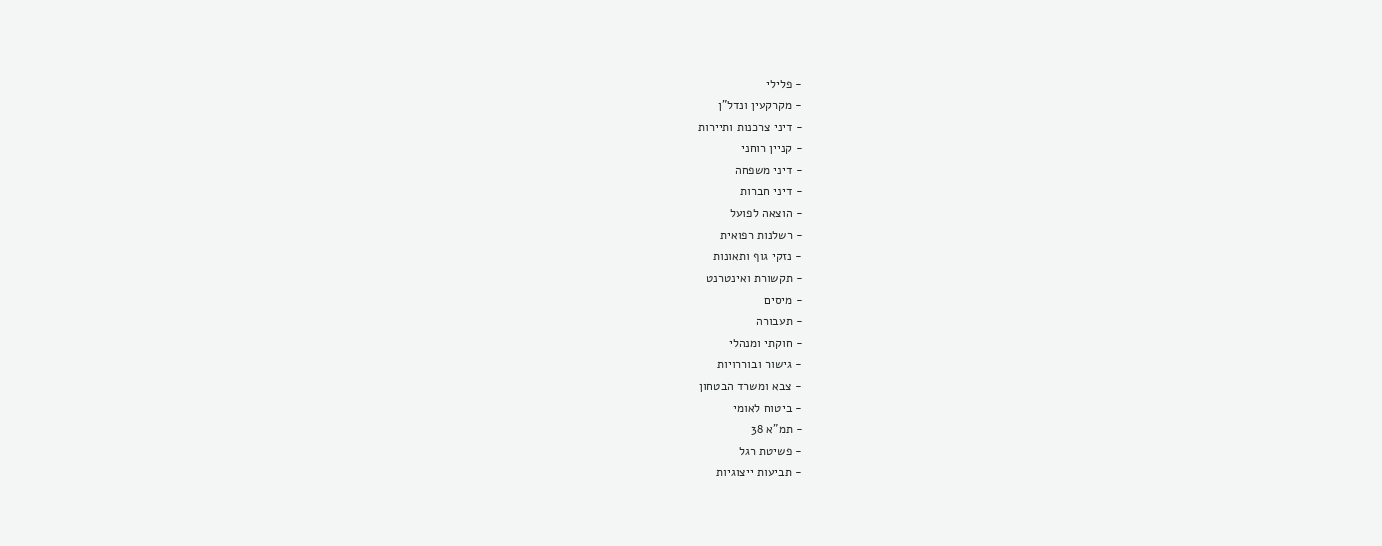- פלילי
- מקרקעין ונדל"ן
- דיני צרכנות ותיירות
- קניין רוחני
- דיני משפחה
- דיני חברות
- הוצאה לפועל
- רשלנות רפואית
- נזקי גוף ותאונות
- תקשורת ואינטרנט
- מיסים
- תעבורה
- חוקתי ומנהלי
- גישור ובוררויות
- צבא ומשרד הבטחון
- ביטוח לאומי
- תמ"א 38
- פשיטת רגל
- תביעות ייצוגיות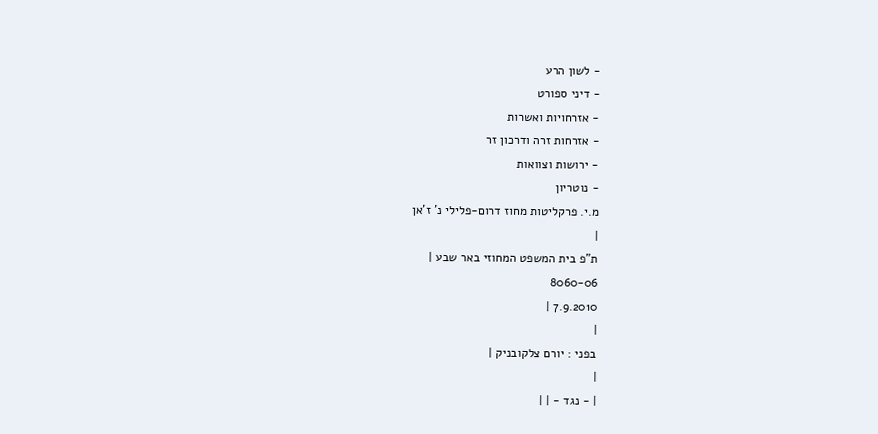- לשון הרע
- דיני ספורט
- אזרחויות ואשרות
- אזרחות זרה ודרכון זר
- ירושות וצוואות
- נוטריון
מ.י. פרקליטות מחוז דרום-פלילי נ' ז'אן
|
ת"פ בית המשפט המחוזי באר שבע |
8060-06
7.9.2010 |
|
בפני : יורם צלקובניק |
|
| - נגד - | |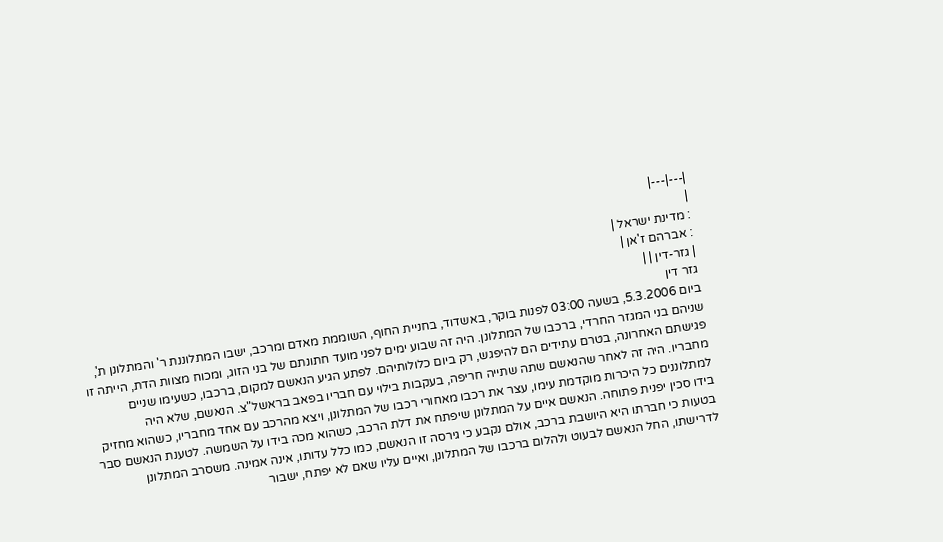|---|---|
|
: מדינת ישראל |
: אברהם ז'אן |
| גזר-דין | |
גזר דין
ביום 5.3.2006, בשעה 03:00 לפנות בוקר, באשדוד, בחניית החוף, השוממת מאדם ומרכב, ישבו המתלוננת ר' והמתלונן ת', שניהם בני המגזר החרדי, ברכבו של המתלונן. היה זה שבוע ימים לפני מועד חתונתם של בני הזוג, ומכוח מצוות הדת, הייתה זו פגישתם האחרונה, בטרם עתידים הם להיפגש, רק ביום כלולותיהם. לפתע הגיע הנאשם למקום, ברכבו, כשעימו שניים מחבריו. היה זה לאחר שהנאשם שתה שתייה חריפה, בעקבות בילוי עם חבריו בפאב בראשל"צ. הנאשם, שלא היה למתלוננים כל היכרות מוקדמת עימו, עצר את רכבו מאחורי רכבו של המתלונן, ויצא מהרכב עם אחד מחבריו, כשהוא מחזיק בידו סכין יפנית פתוחה. הנאשם איים על המתלונן שיפתח את דלת הרכב, כשהוא מכה בידו על השמשה. לטענת הנאשם סבר בטעות כי חברתו היא היושבת ברכב, אולם נקבע כי גירסה זו הנאשם, כמו כלל עדותו, אינה אמינה. משסרב המתלונן לדרישתו, החל הנאשם לבעוט ולהלום ברכבו של המתלונן, ואיים עליו שאם לא יפתח, ישבור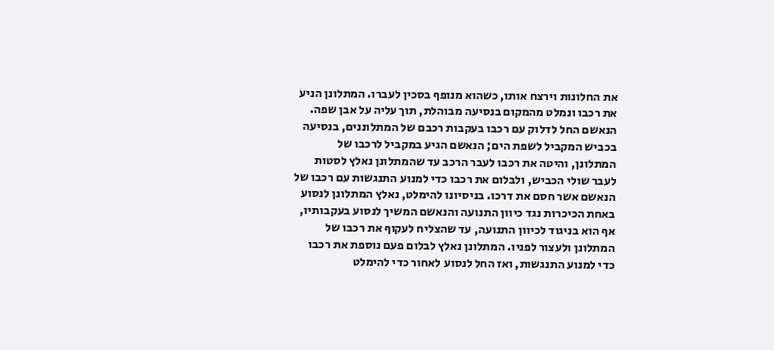את החלונות וירצח אותו, כשהוא מנופף בסכין לעברו. המתלונן הניע את רכבו ונמלט מהמקום בנסיעה מבוהלת, תוך עליה על אבן שפה. הנאשם החל לדלוק עם רכבו בעקבות רכבם של המתלוננים, בנסיעה בכביש המקביל לשפת הים; הנאשם הגיע במקביל לרכבו של המתלונן, והיטה את רכבו לעבר הרכב עד שהמתלונן נאלץ לסטות לעבר שולי הכביש, ולבלום את רכבו כדי למנוע התנגשות עם רכבו של הנאשם אשר חסם את דרכו. בניסיונו להימלט, נאלץ המתלונן לנסוע באחת הכיכרות נגד כיוון התנועה והנאשם המשיך לנסוע בעקבותיו, אף הוא בניגוד לכיוון התנועה, עד שהצליח לעקוף את רכבו של המתלונן ולעצור לפניו. המתלונן נאלץ לבלום פעם נוספת את רכבו כדי למנוע התנגשות, ואז החל לנסוע לאחור כדי להימלט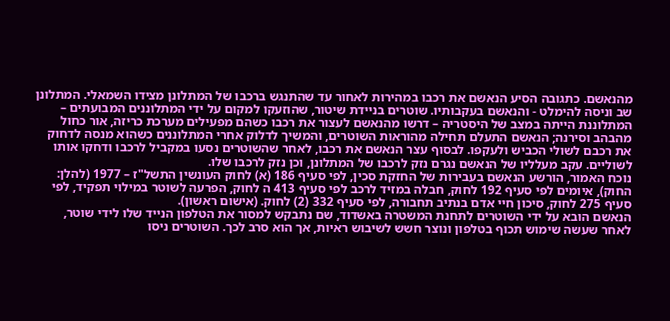מהנאשם. כתגובה הסיע הנאשם את רכבו במהירות לאחור עד שהתנגש ברכבו של המתלונן מצידו השמאלי. המתלונן שב וניסה להימלט - והנאשם בעקבותיו. שוטרים בניידת שיטור, שהוזעקו למקום על ידי המתלוננים המבועתים – המתלוננת הייתה במצב של היסטריה – דרשו מהנאשם לעצור את רכבו כשהם מפעילים מערכת כריזה, אור כחול מהבהב וסירנה; הנאשם התעלם תחילה מהוראות השוטרים, והמשיך לדלוק אחרי המתלוננים כשהוא מנסה לדחוק את רכבם לשולי הכביש ולעקפו. לבסוף עצר הנאשם את רכבו, לאחר שהשוטרים נסעו במקביל לרכבו ודחקו אותו לשוליים. עקב מעלליו של הנאשם נגרם נזק לרכבו של המתלונן, וכן נזק לרכבו שלו.
נוכח האמור, הורשע הנאשם בעבירות של החזקת סכין, לפי סעיף 186 (א) לחוק העונשין התשל"ז – 1977 (להלן: החוק), איומים לפי סעיף 192 לחוק, חבלה במזיד לרכב לפי סעיף 413 ה לחוק, הפרעה לשוטר במילוי תפקיד, לפי סעיף 275 לחוק, סיכון חיי אדם בנתיב תחבורה, לפי סעיף 332 (2) לחוק. (אישום ראשון).
הנאשם הובא על ידי השוטרים לתחנת המשטרה באשדוד, שם נתבקש למסור את הטלפון הנייד שלו לידי שוטר, לאחר שעשה שימוש תכוף בטלפון ונוצר חשש לשיבוש ראיות, אך הוא סרב לכך. השוטרים ניסו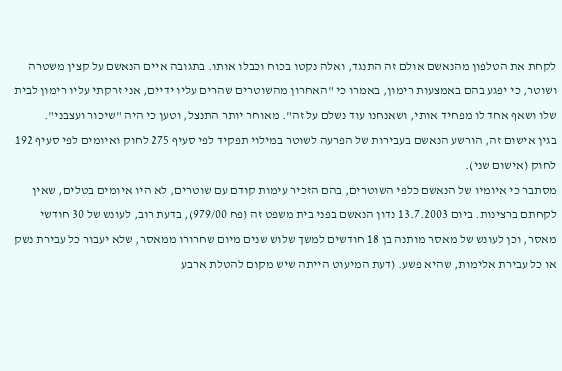לקחת את הטלפון מהנאשם אולם זה התנגד, ואלה נקטו בכוח וכבלו אותו. בתגובה איים הנאשם על קצין משטרה ושוטר, כי יפגע בהם באמצעות רימון, באמרו כי "האחרון מהשוטרים שהרים עליו ידיים, אני זרקתי עליו רימון לבית שלו ושאף אחד לו מפחיד אותי, ושאנחנו עוד נשלם על זה". מאוחר יותר התנצל, וטען כי היה "שיכור ועצבני".
בגין אישום זה, הורשע הנאשם בעבירות של הפרעה לשוטר במילוי תפקיד לפי סעיף 275 לחוק ואיומים לפי סעיף 192 לחוק (אישום שני).
מסתבר כי איומיו של הנאשם כלפי השוטרים, בהם הזכיר עימות קודם עם שוטרים, לא היו איומים בטלים, שאין לקחתם ברצינות. ביום 13.7.2003 נדון הנאשם בפני בית משפט זה (פח 979/00), בדעת רוב, לעונש של 30 חודשי מאסר, וכן לעונש של מאסר מותנה בן 18 חודשים למשך שלוש שנים מיום שחרורו ממאסר, שלא יעבור כל עבירת נשק או כל עבירת אלימות, שהיא פשע. (דעת המיעוט הייתה שיש מקום להטלת ארבע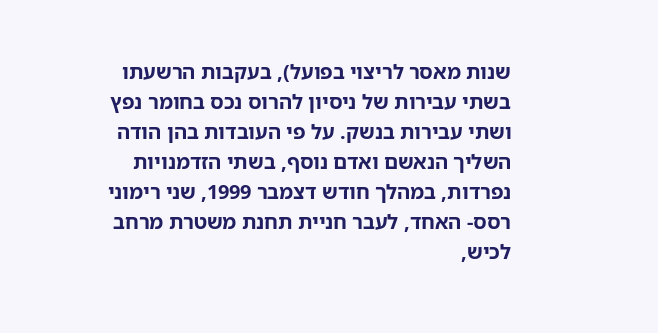שנות מאסר לריצוי בפועל), בעקבות הרשעתו בשתי עבירות של ניסיון להרוס נכס בחומר נפץ ושתי עבירות בנשק. על פי העובדות בהן הודה השליך הנאשם ואדם נוסף, בשתי הזדמנויות נפרדות, במהלך חודש דצמבר 1999, שני רימוני רסס- האחד, לעבר חניית תחנת משטרת מרחב לכיש,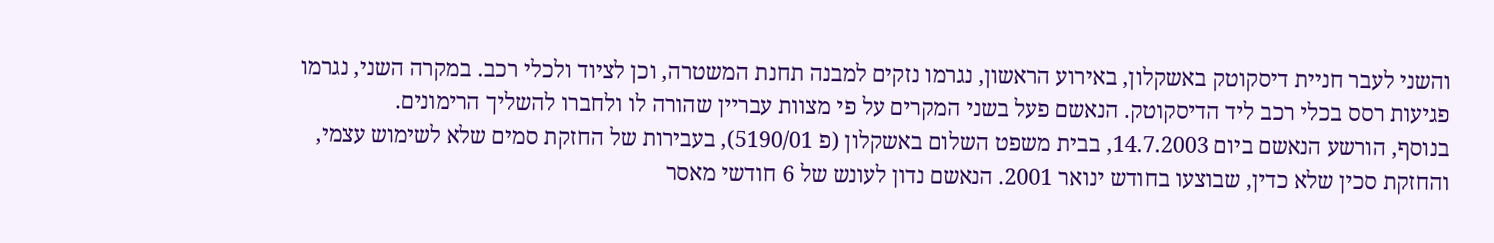והשני לעבר חניית דיסקוטק באשקלון, באירוע הראשון, נגרמו נזקים למבנה תחנת המשטרה, וכן לציוד ולכלי רכב. במקרה השני, נגרמו פגיעות רסס בכלי רכב ליד הדיסקוטק. הנאשם פעל בשני המקרים על פי מצוות עבריין שהורה לו ולחברו להשליך הרימונים.
בנוסף, הורשע הנאשם ביום 14.7.2003, בבית משפט השלום באשקלון (פ 5190/01), בעבירות של החזקת סמים שלא לשימוש עצמי, והחזקת סכין שלא כדין, שבוצעו בחודש ינואר 2001. הנאשם נדון לעונש של 6 חודשי מאסר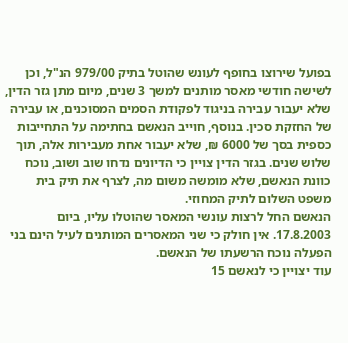בפועל שירוצו בחופף לעונש שהוטל בתיק 979/00 הנ"ל, וכן לשישה חודשי מאסר מותנים למשך 3 שנים, מיום מתן גזר הדין, שלא יעבור עבירה בניגוד לפקודת הסמים המסוכנים, או עבירה של החזקת סכין. בנוסף, חוייב הנאשם בחתימה על התחייבות כספית בסך של 6000 ₪, שלא יעבור אחת מעבירות אלה, תוך שלוש שנים. בגזר הדין צויין כי הדיונים נדחו שוב ושוב, נוכח כוונת הנאשם, שלא מומשה משום מה, לצרף את תיק בית משפט השלום לתיק המחוזי.
הנאשם החל לרצות עונשי המאסר שהוטלו עליו, ביום 17.8.2003. אין חולק כי שני המאסרים המותנים לעיל הינם בני הפעלה נוכח הרשעתו של הנאשם.
עוד יצויין כי לנאשם 15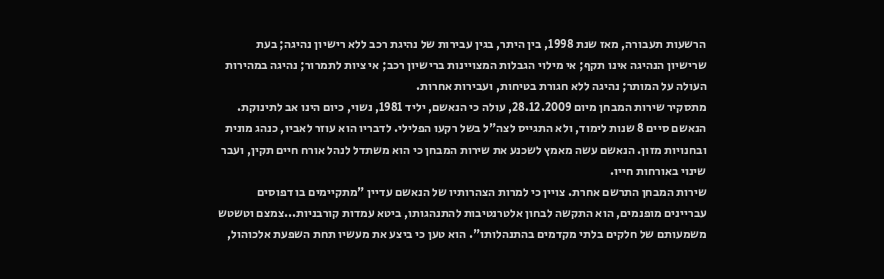הרשעות תעבורה, מאז שנת 1998, בין היתר, בגין עבירות של נהיגת רכב ללא רישיון נהיגה; בעת שרישיון הנהיגה אינו תקף; אי מילוי הגבלות המצויינות ברישיון רכב; אי ציות לתמרור; נהיגה במהירות העולה על המותר; נהיגה ללא חגורת בטיחות, ועבירות אחרות.
מתסקיר שירות המבחן מיום 28.12.2009, עולה כי הנאשם, יליד 1981, נשוי, כיום הינו אב לתינוקת. הנאשם סיים 8 שנות לימוד, ולא התגייס לצה"ל בשל רקעו הפלילי. לדבריו הוא עוזר לאביו, כנהג מונית ובחנויות מזון. הנאשם עשה מאמץ לשכנע את שירות המבחן כי הוא משתדל לנהל אורח חיים תקין, ועבר שינוי באורחות חייו.
שירות המבחן התרשם אחרת. צויין כי למרות הצהרותיו של הנאשם עדיין "מתקיימים בו דפוסים עבריינים מופנמים, הוא התקשה לבחון אלטרנטיבות להתנהגותו, ביטא עמדות קורבניות...צמצם וטשטש משמעותם של חלקים בלתי מקדמים בהתנהלותו". הוא טען כי ביצע את מעשיו תחת השפעת אלכוהול,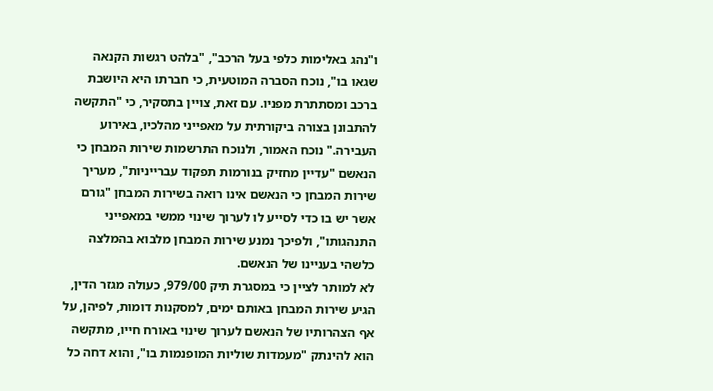ו"נהג באלימות כלפי בעל הרכב", "בלהט רגשות הקנאה שגאו בו", נוכח הסברה המוטעית, כי חברתו היא היושבת ברכב ומסתתרת מפניו. עם זאת, צויין בתסקיר, כי "התקשה להתבונן בצורה ביקורתית על מאפייני מהלכיו, באירוע העבירה." נוכח האמור, ולנוכח התרשמות שירות המבחן כי הנאשם "עדיין מחזיק בנורמות תפקוד עברייניות", מעריך שירות המבחן כי הנאשם אינו רואה בשירות המבחן "גורם אשר יש בו כדי לסייע לו לערוך שינוי ממשי במאפייני התנהגותו", ולפיכך נמנע שירות המבחן מלבוא בהמלצה כלשהי בעניינו של הנאשם.
לא למותר לציין כי במסגרת תיק 979/00, כעולה מגזר הדין, הגיע שירות המבחן באותם ימים, למסקנות דומות, לפיהן, על אף הצהרותיו של הנאשם לערוך שינוי באורח חייו, מתקשה הוא להינתק "מעמדות שוליות המופנמות בו", והוא דחה כל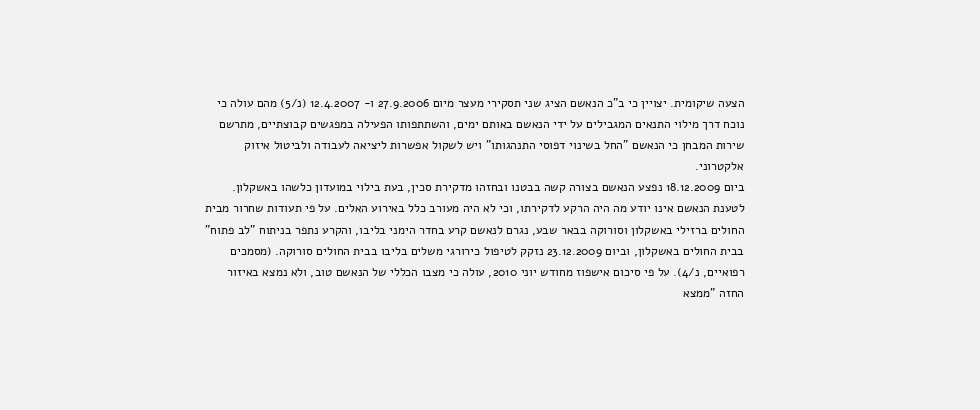הצעה שיקומית. יצויין כי ב"כ הנאשם הציג שני תסקירי מעצר מיום 27.9.2006 ו- 12.4.2007 (נ/5) מהם עולה כי נוכח דרך מילוי התנאים המגבילים על ידי הנאשם באותם ימים, והשתתפותו הפעילה במפגשים קבוצתיים, מתרשם שירות המבחן כי הנאשם "החל בשינוי דפוסי התנהגותו" ויש לשקול אפשרות ליציאה לעבודה ולביטול איזוק אלקטרוני.
ביום 18.12.2009 נפצע הנאשם בצורה קשה בבטנו ובחזהו מדקירת סכין, בעת בילוי במועדון כלשהו באשקלון. לטענת הנאשם אינו יודע מה היה הרקע לדקירתו, וכי לא היה מעורב כלל באירוע האלים. על פי תעודות שחרור מבית החולים ברזילי באשקלון וסורוקה בבאר שבע, נגרם לנאשם קרע בחדר הימני בליבו, והקרע נתפר בניתוח "לב פתוח" בבית החולים באשקלון, וביום 23.12.2009 נזקק לטיפול כירורגי משלים בליבו בבית החולים סורוקה. (מסמכים רפואיים, נ/4). על פי סיכום אישפוז מחודש יוני 2010, עולה כי מצבו הכללי של הנאשם טוב, ולא נמצא באיזור החזה "ממצא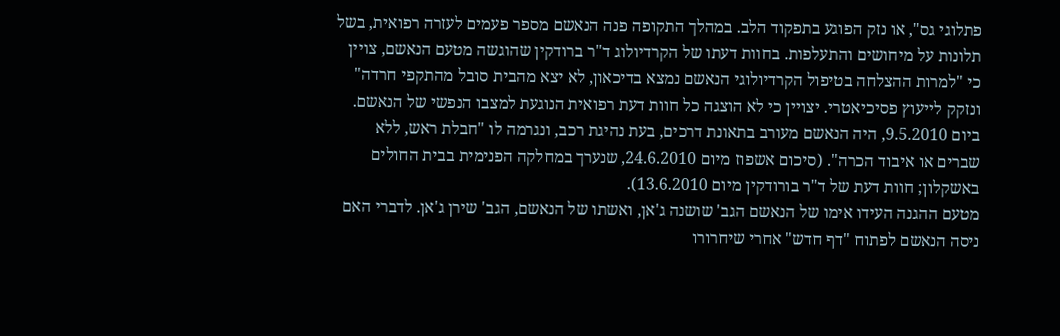פתלוגי גס", או נזק הפוגע בתפקוד הלב. במהלך התקופה פנה הנאשם מספר פעמים לעזרה רפואית, בשל תלונות על מיחושים והתעלפות. בחוות דעתו של הקרדיולוג ד"ר ברודקין שהוגשה מטעם הנאשם, צויין כי "למרות ההצלחה בטיפול הקרדיולוגי הנאשם נמצא בדיכאון, לא יצא מהבית סובל מהתקפי חרדה" ונזקק לייעוץ פסיכיאטרי. יצויין כי לא הוצגה כל חוות דעת רפואית הנוגעת למצבו הנפשי של הנאשם.
ביום 9.5.2010, היה הנאשם מעורב בתאונת דרכים, בעת נהיגת רכב, ונגרמה לו "חבלת ראש, ללא שברים או איבוד הכרה". (סיכום אשפוז מיום 24.6.2010, שנערך במחלקה הפנימית בבית החולים באשקלון; חוות דעת של ד"ר בורודקין מיום 13.6.2010).
מטעם ההגנה העידו אימו של הנאשם הגב' שושנה ג'אן, ואשתו של הנאשם, הגב' שירן ג'אן. לדברי האם ניסה הנאשם לפתוח "דף חדש" אחרי שיחרורו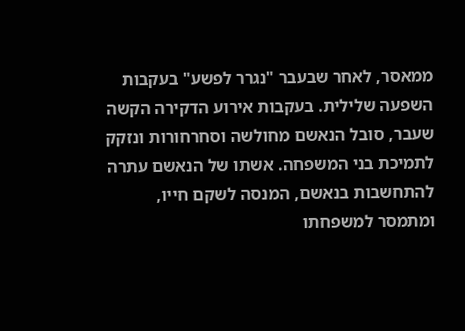ממאסר, לאחר שבעבר "נגרר לפשע" בעקבות השפעה שלילית. בעקבות אירוע הדקירה הקשה שעבר, סובל הנאשם מחולשה וסחרחורות ונזקק לתמיכת בני המשפחה. אשתו של הנאשם עתרה להתחשבות בנאשם, המנסה לשקם חייו, ומתמסר למשפחתו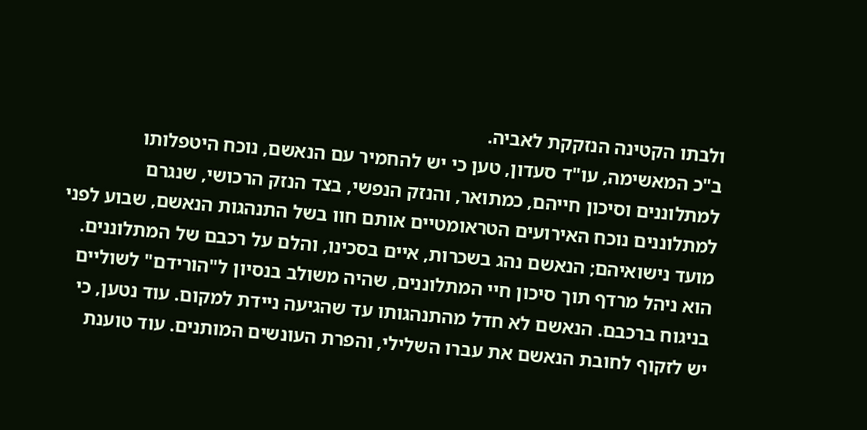ולבתו הקטינה הנזקקת לאביה.
ב"כ המאשימה, עו"ד סעדון, טען כי יש להחמיר עם הנאשם, נוכח היטפלותו למתלוננים וסיכון חייהם, כמתואר, והנזק הנפשי, בצד הנזק הרכושי, שנגרם למתלוננים נוכח האירועים הטראומטיים אותם חוו בשל התנהגות הנאשם, שבוע לפני מועד נישואיהם; הנאשם נהג בשכרות, איים בסכינו, והלם על רכבם של המתלוננים. הוא ניהל מרדף תוך סיכון חיי המתלוננים, שהיה משולב בנסיון ל"הורידם" לשוליים בניגוח ברכבם. הנאשם לא חדל מהתנהגותו עד שהגיעה ניידת למקום. עוד נטען, כי יש לזקוף לחובת הנאשם את עברו השלילי, והפרת העונשים המותנים. עוד טוענת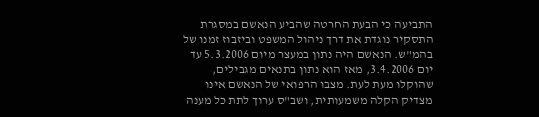התביעה כי הבעת החרטה שהביע הנאשם במסגרת התסקיר נוגדת את דרך ניהול המשפט וביזבוז זמנו של בהמ"ש. הנאשם היה נתון במעצר מיום 5.3.2006 עד יום 3.4.2006, מאז הוא נתון בתנאים מגבילים, שהוקלו מעת לעת. מצבו הרפואי של הנאשם אינו מצדיק הקלה משמעותית, ושב"ס ערוך לתת כל מענה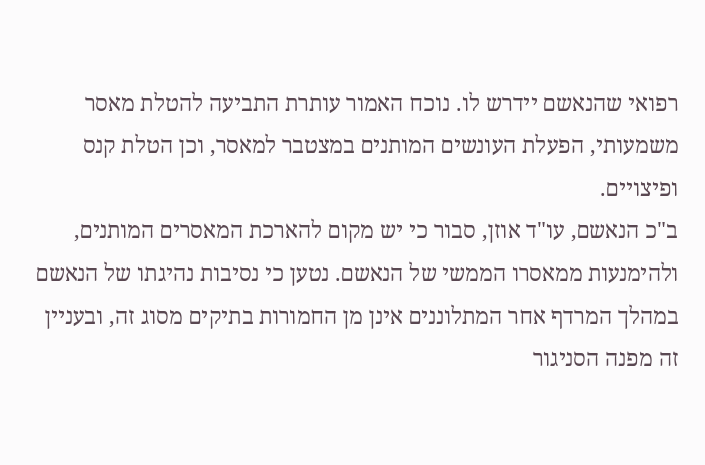רפואי שהנאשם יידרש לו. נוכח האמור עותרת התביעה להטלת מאסר משמעותי, הפעלת העונשים המותנים במצטבר למאסר, וכן הטלת קנס ופיצויים.
ב"כ הנאשם, עו"ד אוזן, סבור כי יש מקום להארכת המאסרים המותנים, ולהימנעות ממאסרו הממשי של הנאשם. נטען כי נסיבות נהיגתו של הנאשם במהלך המרדף אחר המתלוננים אינן מן החמורות בתיקים מסוג זה, ובעניין זה מפנה הסניגור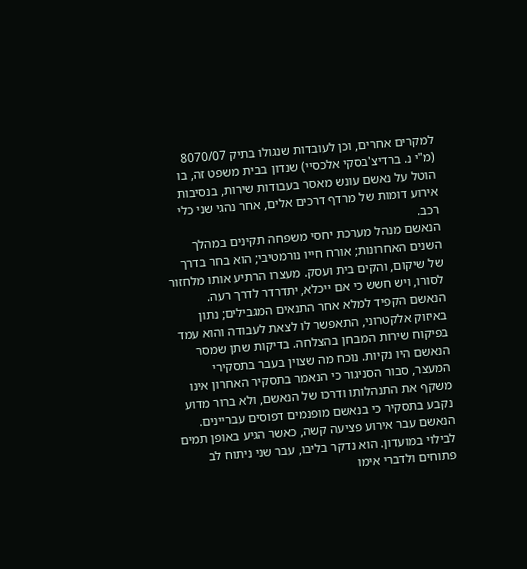למקרים אחרים, וכן לעובדות שנגולו בתיק 8070/07 (מ"י נ. ברדיצ'בסקי אלכסיי) שנדון בבית משפט זה, בו הוטל על נאשם עונש מאסר בעבודות שירות, בנסיבות אירוע דומות של מרדף דרכים אלים, אחר נהגי שני כלי רכב.
הנאשם מנהל מערכת יחסי משפחה תקינים במהלך השנים האחרונות; אורח חייו נורמטיבי; הוא בחר בדרך של שיקום, והקים בית ועסק. מעצרו הרתיע אותו מלחזור לסורו, ויש חשש כי אם ייכלא, יתדרדר לדרך רעה. הנאשם הקפיד למלא אחר התנאים המגבילים; נתון באיזוק אלקטרוני, התאפשר לו לצאת לעבודה והוא עמד בפיקוח שירות המבחן בהצלחה. בדיקות שתן שמסר הנאשם היו נקיות. נוכח מה שצוין בעבר בתסקירי המעצר, סבור הסניגור כי הנאמר בתסקיר האחרון אינו משקף את התנהלותו ודרכו של הנאשם, ולא ברור מדוע נקבע בתסקיר כי בנאשם מופנמים דפוסים עבריינים. הנאשם עבר אירוע פציעה קשה, כאשר הגיע באופן תמים לבילוי במועדון. הוא נדקר בליבו, עבר שני ניתוח לב פתוחים ולדברי אימו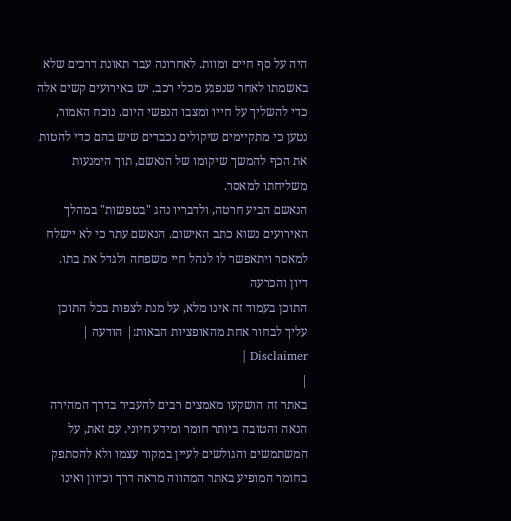היה על סף חיים ומוות. לאחרונה עבר תאונת דרכים שלא באשמתו לאחר שנפגע מכלי רכב. יש באירועים קשים אלה כדי להשליך על חייו ומצבו הנפשי היום. נוכח האמור, נטען כי מתקיימים שיקולים נכבדים שיש בהם כדי להטות את הכף להמשך שיקומו של הנאשם, תוך הימנעות משליחתו למאסר.
הנאשם הביע חרטה, ולדבריו נהג "בטפשות" במהלך האירועים נשוא כתב האישום. הנאשם עתר כי לא יישלח למאסר ויתאפשר לו לנהל חיי משפחה ולגדל את בתו.
דיון והכרעה
התוכן בעמוד זה אינו מלא, על מנת לצפות בכל התוכן עליך לבחור אחת מהאופציות הבאות:| הודעה | Disclaimer |
|
באתר זה הושקעו מאמצים רבים להעביר בדרך המהירה הנאה והטובה ביותר חומר ומידע חיוני. עם זאת, על המשתמשים והגולשים לעיין במקור עצמו ולא להסתפק בחומר המופיע באתר המהווה מראה דרך וכיוון ואינו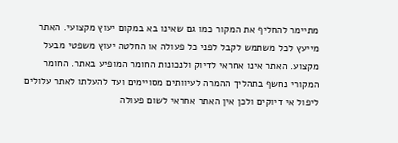מתיימר להחליף את המקור כמו גם שאינו בא במקום יעוץ מקצועי. האתר מייעץ לכל משתמש לקבל לפני כל פעולה או החלטה יעוץ משפטי מבעל מקצוע. האתר אינו אחראי לדיוק ולנכונות החומר המופיע באתר. החומר המקורי נחשף בתהליך ההמרה לעיוותים מסויימים ועד להעלתו לאתר עלולים ליפול אי דיוקים ולכן אין האתר אחראי לשום פעולה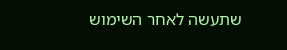שתעשה לאחר השימוש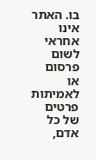בו. האתר אינו אחראי לשום פרסום או לאמיתות פרטים של כל אדם,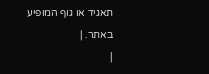תאגיד או גוף המופיע באתר. |
|